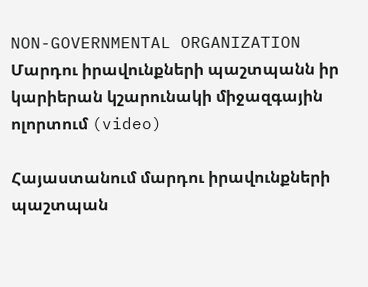NON-GOVERNMENTAL ORGANIZATION
Մարդու իրավունքների պաշտպանն իր կարիերան կշարունակի միջազգային ոլորտում (video)

Հայաստանում մարդու իրավունքների պաշտպան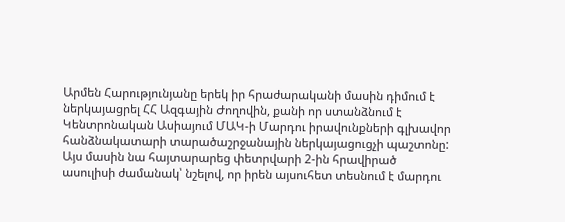Արմեն Հարությունյանը երեկ իր հրաժարականի մասին դիմում է ներկայացրել ՀՀ Ազգային Ժողովին, քանի որ ստանձնում է Կենտրոնական Ասիայում ՄԱԿ-ի Մարդու իրավունքների գլխավոր հանձնակատարի տարածաշրջանային ներկայացուցչի պաշտոնը: Այս մասին նա հայտարարեց փետրվարի 2-ին հրավիրած ասուլիսի ժամանակ՝ նշելով, որ իրեն այսուհետ տեսնում է մարդու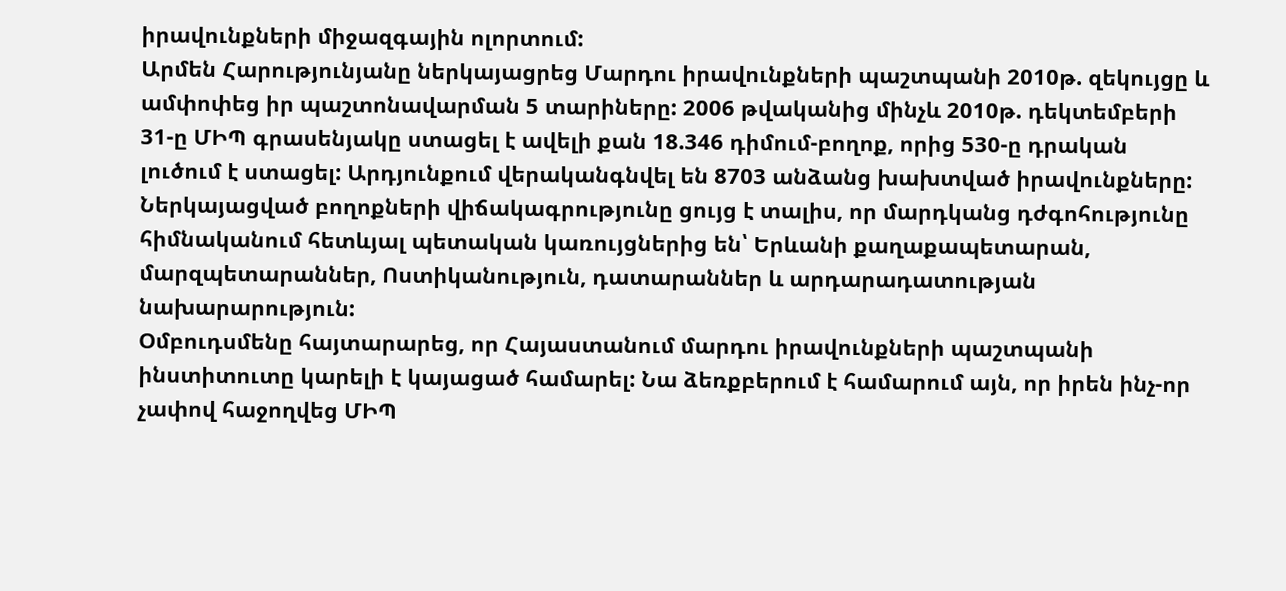իրավունքների միջազգային ոլորտում:
Արմեն Հարությունյանը ներկայացրեց Մարդու իրավունքների պաշտպանի 2010թ. զեկույցը և ամփոփեց իր պաշտոնավարման 5 տարիները: 2006 թվականից մինչև 2010թ. դեկտեմբերի 31-ը ՄԻՊ գրասենյակը ստացել է ավելի քան 18.346 դիմում-բողոք, որից 530-ը դրական լուծում է ստացել: Արդյունքում վերականգնվել են 8703 անձանց խախտված իրավունքները: Ներկայացված բողոքների վիճակագրությունը ցույց է տալիս, որ մարդկանց դժգոհությունը հիմնականում հետևյալ պետական կառույցներից են՝ Երևանի քաղաքապետարան, մարզպետարաններ, Ոստիկանություն, դատարաններ և արդարադատության նախարարություն:
Օմբուդսմենը հայտարարեց, որ Հայաստանում մարդու իրավունքների պաշտպանի ինստիտուտը կարելի է կայացած համարել: Նա ձեռքբերում է համարում այն, որ իրեն ինչ-որ չափով հաջողվեց ՄԻՊ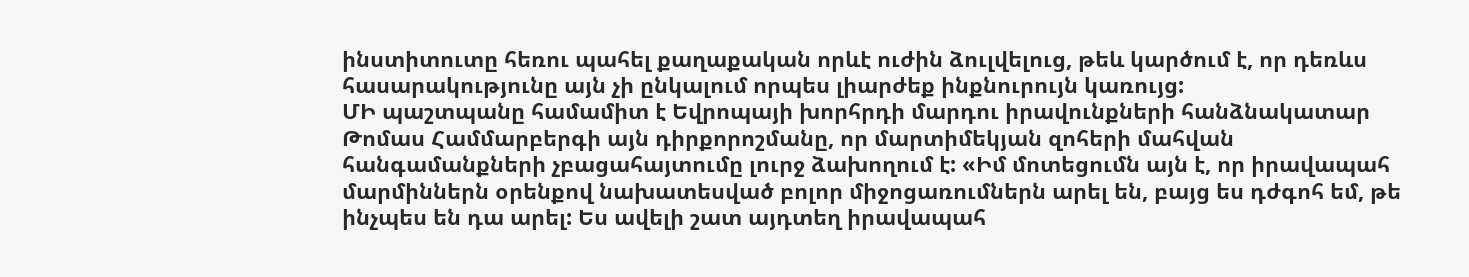ինստիտուտը հեռու պահել քաղաքական որևէ ուժին ձուլվելուց, թեև կարծում է, որ դեռևս հասարակությունը այն չի ընկալում որպես լիարժեք ինքնուրույն կառույց:
ՄԻ պաշտպանը համամիտ է Եվրոպայի խորհրդի մարդու իրավունքների հանձնակատար Թոմաս Համմարբերգի այն դիրքորոշմանը, որ մարտիմեկյան զոհերի մահվան հանգամանքների չբացահայտումը լուրջ ձախողում է: «Իմ մոտեցումն այն է, որ իրավապահ մարմիններն օրենքով նախատեսված բոլոր միջոցառումներն արել են, բայց ես դժգոհ եմ, թե ինչպես են դա արել: Ես ավելի շատ այդտեղ իրավապահ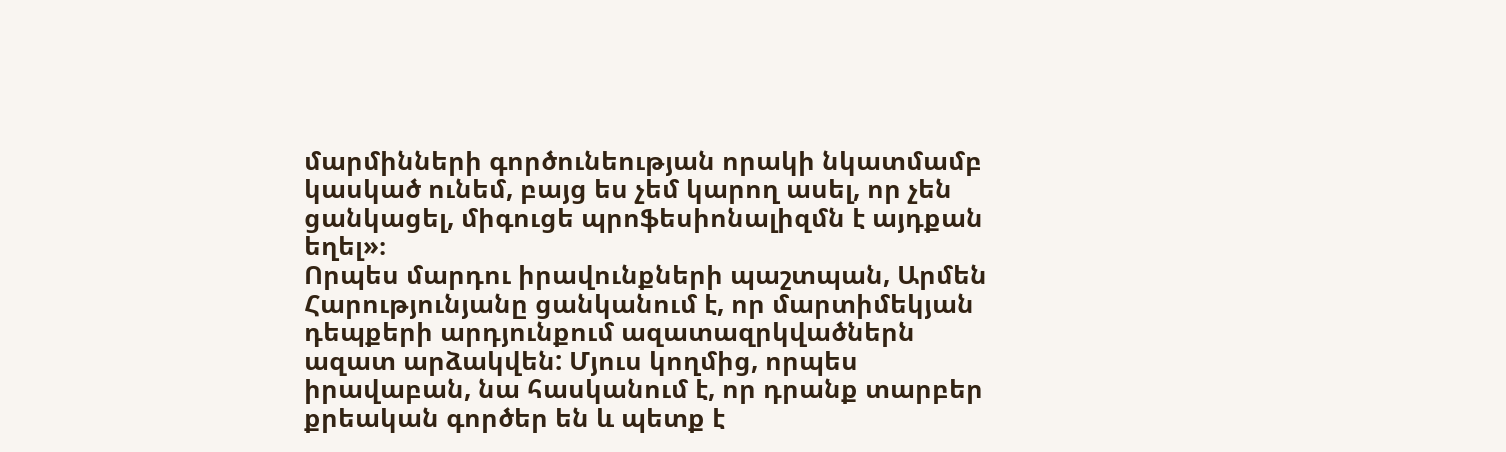մարմինների գործունեության որակի նկատմամբ կասկած ունեմ, բայց ես չեմ կարող ասել, որ չեն ցանկացել, միգուցե պրոֆեսիոնալիզմն է այդքան եղել»։
Որպես մարդու իրավունքների պաշտպան, Արմեն Հարությունյանը ցանկանում է, որ մարտիմեկյան դեպքերի արդյունքում ազատազրկվածներն ազատ արձակվեն: Մյուս կողմից, որպես իրավաբան, նա հասկանում է, որ դրանք տարբեր քրեական գործեր են և պետք է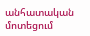անհատական մոտեցում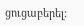ցուցաբերել: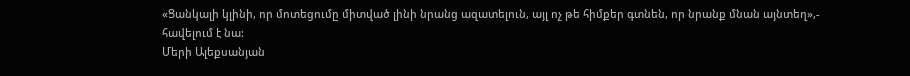«Ցանկալի կլինի, որ մոտեցումը միտված լինի նրանց ազատելուն, այլ ոչ թե հիմքեր գտնեն, որ նրանք մնան այնտեղ»,- հավելում է նա:
Մերի Ալեքսանյան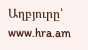Աղբյուրը՝ www.hra.am